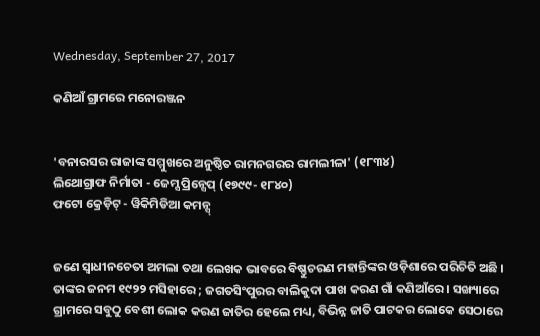Wednesday, September 27, 2017

କଣିଆଁ ଗ୍ରାମରେ ମନୋରଞ୍ଜନ


'ବନାରସର ରାଜାଙ୍କ ସମ୍ମୁଖରେ ଅନୁଷ୍ଠିତ ରାମନଗରର ରାମଲୀଳା' (୧୮୩୪)
ଲିଥୋଗ୍ରାଫ ନିର୍ମାତା - ଜେମ୍ସ ପ୍ରିନ୍ସେପ୍ (୧୭୯୯- ୧୮୪୦)
ଫଟୋ କ୍ରେଡ଼ିଟ୍ - ୱିକିମିଡିଆ କମନ୍ସ୍


ଜଣେ ସ୍ୱାଧୀନଚେତା ଅମଲା ତଥା ଲେଖକ ଭାବରେ ବିଷ୍ଣୁଚରଣ ମହାନ୍ତିଙ୍କର ଓଡ଼ିଶାରେ ପରିଚିତି ଅଛି । ତାଙ୍କର ଜନମ ୧୯୨୨ ମସିହାରେ ; ଜଗତସିଂପୁରର ବାଲିକୁଦା ପାଖ କରଣ ଗାଁ କଣିଆଁରେ । ସଙ୍ଖ୍ୟାରେ ଗ୍ରାମରେ ସବୁଠୁ ବେଶୀ ଲୋକ କରଣ ଜାତିର ହେଲେ ମଧ୍ୟ, ବିଭିନ୍ନ ଜାତି ପାଟକର ଲୋକେ ସେଠାରେ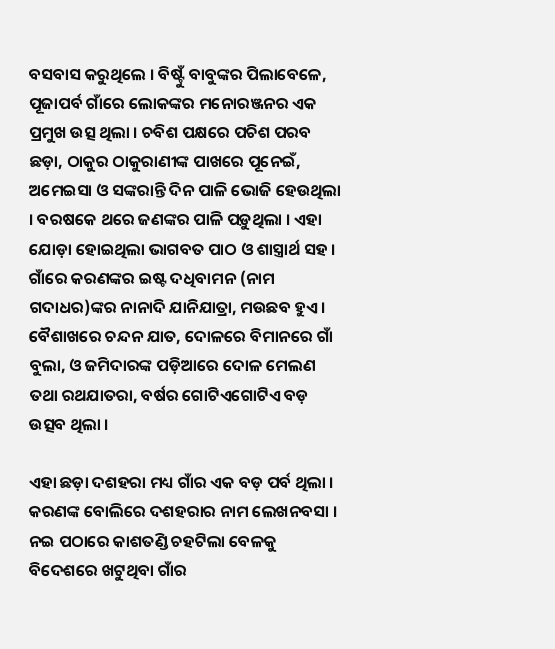ବସବାସ କରୁଥିଲେ । ବିଷ୍ଟୁଁ ବାବୁଙ୍କର ପିଲାବେଳେ, ପୂଜାପର୍ବ ଗାଁରେ ଲୋକଙ୍କର ମନୋରଞ୍ଜନର ଏକ ପ୍ରମୁଖ ଉତ୍ସ ଥିଲା । ଚବିଶ ପକ୍ଷରେ ପଚିଶ ପରବ ଛଡ଼ା, ଠାକୁର ଠାକୁରାଣୀଙ୍କ ପାଖରେ ପୂନେଇଁ, ଅମେଇସା ଓ ସଙ୍କରାନ୍ତି ଦିନ ପାଳି ଭୋଜି ହେଉଥିଲା । ବରଷକେ ଥରେ ଜଣଙ୍କର ପାଳି ପଡ଼ୁଥିଲା । ଏହା ଯୋଡ଼ା ହୋଇଥିଲା ଭାଗବତ ପାଠ ଓ ଶାସ୍ତ୍ରାର୍ଥ ସହ । ଗାଁରେ କରଣଙ୍କର ଇଷ୍ଟ ଦଧିବାମନ (ନାମ ଗଦାଧର)ଙ୍କର ନାନାଦି ଯାନିଯାତ୍ରା, ମଉଛବ ହୁଏ । ବୈଶାଖରେ ଚନ୍ଦନ ଯାତ, ଦୋଳରେ ବିମାନରେ ଗାଁ ବୁଲା, ଓ ଜମିଦାରଙ୍କ ପଡ଼ିଆରେ ଦୋଳ ମେଲଣ ତଥା ରଥଯାତରା, ବର୍ଷର ଗୋଟିଏଗୋଟିଏ ବଡ଼ ଉତ୍ସବ ଥିଲା ।

ଏହା ଛଡ଼ା ଦଶହରା ମଧ୍ୟ ଗାଁର ଏକ ବଡ଼ ପର୍ବ ଥିଲା । କରଣଙ୍କ ବୋଲିରେ ଦଶହରାର ନାମ ଲେଖନବସା । ନଇ ପଠାରେ କାଶତଣ୍ଡି ଚହଟିଲା ବେଳକୁ ବିଦେଶରେ ଖଟୁଥିବା ଗାଁର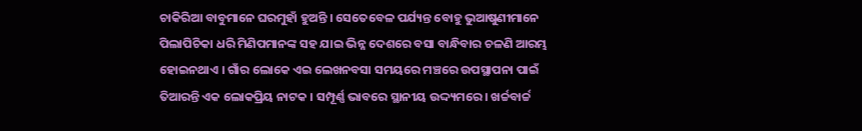ଚାକିରିଆ ବାବୁମାନେ ଘରମୁହାଁ ହୁଅନ୍ତି । ସେତେବେଳ ପର୍ଯ୍ୟନ୍ତ ବୋହୁ ଭୁଆଷୁଣୀମାନେ ପିଲାପିଚିକା ଧରି ମିଣିପମାନଙ୍କ ସହ ଯାଇ ଭିନ୍ନ ଦେଶରେ ବସା ବାନ୍ଧିବାର ଚଳଣି ଆରମ୍ଭ ହୋଇନଥାଏ । ଗାଁର ଲୋକେ ଏଇ ଲେଖନବସା ସମୟରେ ମଞ୍ଚରେ ଉପସ୍ଥାପନା ପାଇଁ ତିଆରନ୍ତି ଏକ ଲୋକପ୍ରିୟ ନାଟକ । ସମ୍ପୂର୍ଣ୍ଣ ଭାବରେ ସ୍ଥାନୀୟ ଉଦ୍ଦ୍ୟମରେ । ଖର୍ଚ୍ଚବାର୍ଚ୍ଚ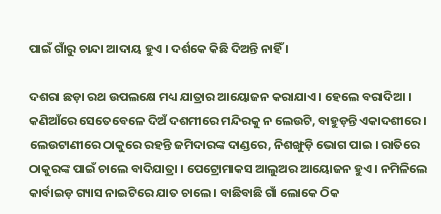ପାଇଁ ଗାଁରୁ ଚାନ୍ଦା ଆଦାୟ ହୁଏ । ଦର୍ଶକେ କିଛି ଦିଅନ୍ତି ନାହିଁ ।

ଦଶରା ଛଡ଼ା ରଥ ଉପଲକ୍ଷେ ମଧ୍ୟ ଯାତ୍ରାର ଆୟୋଜନ କରାଯାଏ । ହେଲେ ବରାଦିଆ । କଣିଆଁରେ ସେତେବେଳେ ଦିଅଁ ଦଶମୀରେ ମନ୍ଦିରକୁ ନ ଲେଉଟି, ବାହୁଡ଼ନ୍ତି ଏକାଦଶୀରେ । ଲେଉଟାଣୀରେ ଠାକୁରେ ରହନ୍ତି ଜମିଦାରଙ୍କ ଦାଣ୍ଡରେ, ନିଶଙ୍ଖୁଡ଼ି ଭୋଗ ପାଇ । ରାତିରେ ଠାକୁରଙ୍କ ପାଇଁ ଚାଲେ ବାଦିଯାତ୍ରା । ପେଟ୍ରୋମାକସ ଆଲୁଅର ଆୟୋଜନ ହୁଏ । ନମିଳିଲେ କାର୍ବାଇଡ଼ ଗ୍ୟାସ ନାଇଟିରେ ଯାତ ଚାଲେ । ବାଛିବାଛି ଗାଁ ଲୋକେ ଠିକ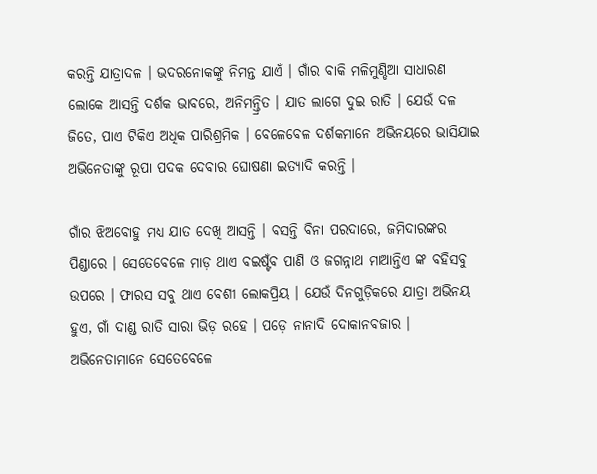କରନ୍ତି ଯାତ୍ରାଦଳ । ଭଦରନୋକଙ୍କୁ ନିମନ୍ତ ଯାଏଁ । ଗାଁର ବାକି ମଳିମୁଣ୍ଡିଆ ସାଧାରଣ ଲୋକେ ଆସନ୍ତି ଦର୍ଶକ ଭାବରେ, ଅନିମନ୍ତ୍ରିତ । ଯାତ ଲାଗେ ଦୁଇ ରାତି । ଯେଉଁ ଦଳ ଜିତେ, ପାଏ ଟିକିଏ ଅଧିକ ପାରିଶ୍ରମିକ । ବେଳେବେଳ ଦର୍ଶକମାନେ ଅଭିନୟରେ ଭାସିଯାଇ ଅଭିନେତାଙ୍କୁ ରୂପା ପଦକ ଦେବାର ଘୋଷଣା ଇତ୍ୟାଦି କରନ୍ତି ।

ଗାଁର ଝିଅବୋହୁ ମଧ୍ୟ ଯାତ ଦେଖି ଆସନ୍ତି । ବସନ୍ତି ବିନା ପରଦାରେ, ଜମିଦାରଙ୍କର ପିଣ୍ଡାରେ । ସେତେବେଳେ ମାଡ଼ ଥାଏ ବଇଷ୍ଟଁବ ପାଣି ଓ ଜଗନ୍ନାଥ ମାଆନ୍ତିଏ ଙ୍କ ବହିସବୁ ଉପରେ । ଫାରସ ସବୁ ଥାଏ ବେଶୀ ଲୋକପ୍ରିୟ । ଯେଉଁ ଦିନଗୁଡ଼ିକରେ ଯାତ୍ରା ଅଭିନୟ ହୁଏ, ଗାଁ ଦାଣ୍ଡ ରାତି ସାରା ଭିଡ଼ ରହେ । ପଡ଼େ ନାନାଦି ଦୋକାନବଜାର । ଅଭ‌ିନେତାମାନେ ସେତେବେଳେ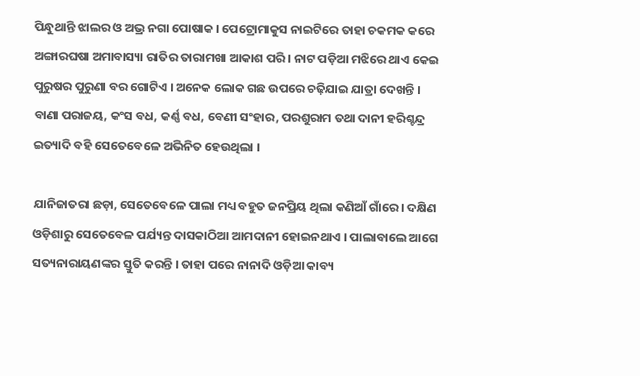ପିନ୍ଧୁଥାନ୍ତି ଝାଲର ଓ ଅଭ୍ର ନଗା ପୋଷାକ । ପେଟ୍ରୋମାକୁସ ନାଇଟିରେ ତାହା ଚକମକ କରେ ଅଙ୍ଗାରଘଷା ଅମାବାସ୍ୟା ରାତିର ତାରାମଖା ଆକାଶ ପରି । ନାଟ ପଡ଼ିଆ ମଝିରେ ଥାଏ କେଇ ପୁରୁଷର ପୁରୁଣା ବର ଗୋଟିଏ । ଅନେକ ଲୋକ ଗଛ ଉପରେ ଚଢ଼ିଯାଇ ଯାତ୍ରା ଦେଖନ୍ତି । ବାଣା ପରାଜୟ, କଂସ ବଧ, କର୍ଣ୍ଣ ବଧ, ବେଣୀ ସଂହାର, ପରଶୁରାମ ତଥା ଦାନୀ ହରିଶ୍ଚନ୍ଦ୍ର ଇତ୍ୟାଦି ବହି ସେତେବେଳେ ଅଭିନିତ ହେଉଥିଲା ।

ଯାନିଜାତରା ଛଡ଼ା, ସେତେବେଳେ ପାଲା ମଧ୍ୟ ବହୁତ ଜନପ୍ରିୟ ଥିଲା କଣିଆଁ ଗାଁରେ । ଦକ୍ଷିଣ ଓଡ଼ିଶାରୁ ସେତେବେଳ ପର୍ଯ୍ୟନ୍ତ ଦାସକାଠିଆ ଆମଦାନୀ ହୋଇନଥାଏ । ପାଲାବାଲେ ଆଗେ ସତ୍ୟନାରାୟଣଙ୍କର ସ୍ତୁତି କରନ୍ତି । ତାହା ପରେ ନାନାଦି ଓଡ଼ିଆ କାବ୍ୟ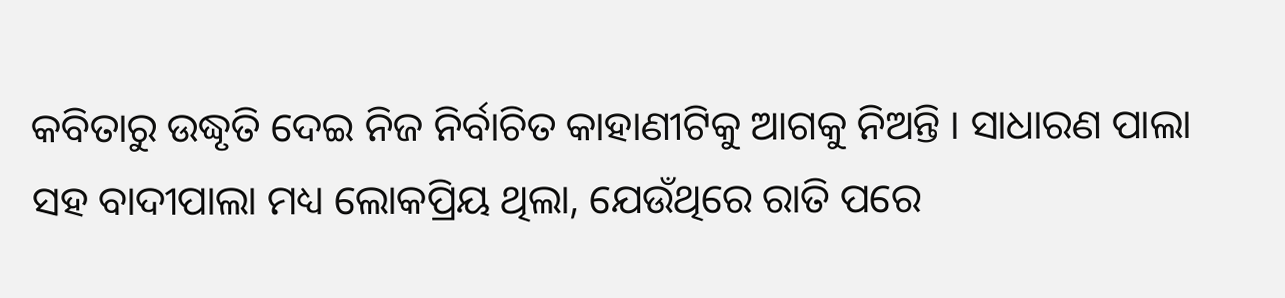କବିତାରୁ ଉଦ୍ଧୃତି ଦେଇ ନିଜ ନିର୍ବାଚିତ କାହାଣୀଟିକୁ ଆଗକୁ ନିଅନ୍ତି । ସାଧାରଣ ପାଲା ସହ ବାଦୀପାଲା ମଧ୍ୟ ଲୋକପ୍ରିୟ ଥିଲା, ଯେଉଁଥିରେ ରାତି ପରେ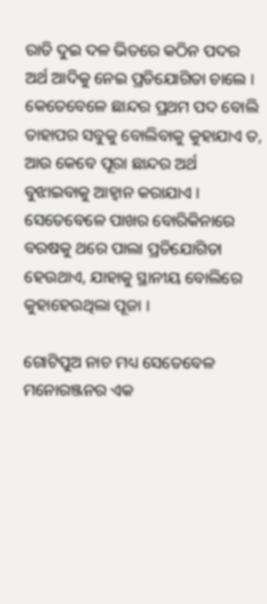ରାତି ଦୁଇ ଦଳ ଭିତରେ କଠିନ ପଦର ଅର୍ଥ ଆଦିକୁ ନେଇ ପ୍ରତିଯୋଗିତା ଚାଲେ । କେତେବେଳେ ଛାନ୍ଦର ପ୍ରଥମ ପଦ ବୋଲି ତାହାପର ସବୁକୁ ବୋଲିବାକୁ କୁହାଯାଏ ତ, ଆଉ କେବେ ପୂରା ଛାନ୍ଦର ଅର୍ଥ ବୁଝାଇବାକୁ ଆହ୍ୱାନ କରାଯାଏ । ସେତେବେଳେ ପାଖର ବୋରିକିନାରେ ବରଷକୁ ଥରେ ପାଲା ପ୍ରତିଯୋଗିତା ହେଉଥାଏ, ଯାହାକୁ ସ୍ଥାନୀୟ ବୋଲିରେ କୁହାହେଉଥିଲା ପୂଜା ।

ଗୋଟିପୁଅ ନାଚ ମଧ୍ୟ ସେତେବେଳ ମନୋରଞ୍ଜନର ଏକ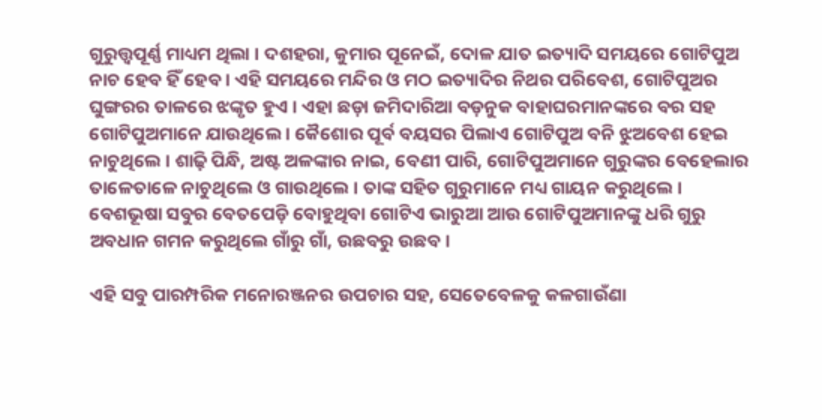ଗୁରୁତ୍ତ୍ୱପୂର୍ଣ୍ଣ ମାଧ୍ୟମ ଥିଲା । ଦଶହରା, କୁମାର ପୂନେଇଁ, ଦୋଳ ଯାତ ଇତ୍ୟାଦି ସମୟରେ ଗୋଟିପୁଅ ନାଚ ହେବ ହିଁ ହେବ । ଏହି ସମୟରେ ମନ୍ଦିର ଓ ମଠ ଇତ୍ୟାଦିର ନିଥର ପରିବେଶ, ଗୋଟିପୁଅର ଘୁଙ୍ଗରର ତାଳରେ ଝଙ୍କୃତ ହୁଏ । ଏହା ଛଡ଼ା ଜମିଦାରିଆ ବଡ଼ନୁକ ବାହାଘରମାନଙ୍କରେ ବର ସହ ଗୋଟିପୁଅମାନେ ଯାଉଥିଲେ । କୈଶୋର ପୂର୍ବ ବୟସର ପିଲାଏ ଗୋଟିପୁଅ ବନି ଝୁଅବେଶ ହେଇ ନାଚୁଥିଲେ । ଶାଢ଼ି ପିନ୍ଧି, ଅଷ୍ଟ ଅଳଙ୍କାର ନାଇ, ବେଣୀ ପାରି, ଗୋଟିପୁଅମାନେ ଗୁରୁଙ୍କର ବେହେଲାର ତାଳେତାଳେ ନାଚୁଥିଲେ ଓ ଗାଉଥିଲେ । ତାଙ୍କ ସହିତ ଗୁରୁମାନେ ମଧ୍ୟ ଗାୟନ କରୁଥିଲେ । ବେଶଭୂଷା ସବୁର ବେତପେଡ଼ି ବୋହୁଥିବା ଗୋଟିଏ ଭାରୁଆ ଆଉ ଗୋଟିପୁଅମାନଙ୍କୁ ଧରି ଗୁରୁ ଅବଧାନ ଗମନ କରୁଥିଲେ ଗାଁରୁ ଗାଁ, ଉଛବରୁ ଉଛବ ।

ଏହି ସବୁ ପାରମ୍ପରିକ ମନୋରଞ୍ଜନର ଉପଚାର ସହ, ସେତେବେଳକୁ କଳଗାଉଁଣା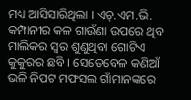ମଧ୍ୟ ଆସିସାରିଥିଲା । ଏଚ୍.ଏମ.ଭି. କମ୍ପାନୀର କଳ ଗାଉଁଣା ଉପରେ ଥିବ ମାଲିକର ସ୍ୱର ଶୁଣୁଥିବା ଗୋଟିଏ କୁକୁରର ଛବି । ସେତେବେଳ କଣିଆଁ ଭଳି ନିପଟ ମଫସଲ ଗାଁମାନଙ୍କରେ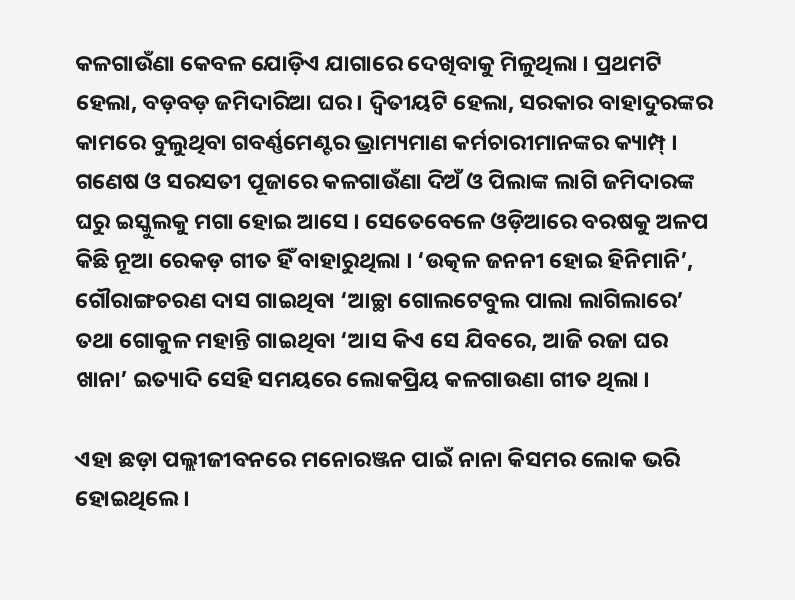କଳଗାଉଁଣା କେବଳ ଯୋଡ଼ିଏ ଯାଗାରେ ଦେଖିବାକୁ ମିଳୁଥିଲା । ପ୍ରଥମଟି ହେଲା, ବଡ଼ବଡ଼ ଜମିଦାରିଆ ଘର । ଦ୍ୱିତୀୟଟି ହେଲା, ସରକାର ବାହାଦୁରଙ୍କର କାମରେ ବୁଲୁଥିବା ଗବର୍ଣ୍ଣମେଣ୍ଟର ଭ୍ରାମ୍ୟମାଣ କର୍ମଚାରୀମାନଙ୍କର କ୍ୟାମ୍ପ୍ । ଗଣେଷ ଓ ସରସତୀ ପୂଜାରେ କଳଗାଉଁଣା ଦିଅଁ ଓ ପିଲାଙ୍କ ଲାଗି ଜମିଦାରଙ୍କ ଘରୁ ଇସ୍କୁଲକୁ ମଗା ହୋଇ ଆସେ । ସେତେବେଳେ ଓଡ଼ିଆରେ ବରଷକୁ ଅଳପ କିଛି ନୂଆ ରେକଡ଼ ଗୀତ ହିଁ ବାହାରୁଥିଲା । ‘ଉତ୍କଳ ଜନନୀ ହୋଇ ହିନିମାନି’, ଗୌରାଙ୍ଗଚରଣ ଦାସ ଗାଇଥିବା ‘ଆଚ୍ଛା ଗୋଲଟେବୁଲ ପାଲା ଲାଗିଲାରେ’ ତଥା ଗୋକୁଳ ମହାନ୍ତି ଗାଇଥିବା ‘ଆସ କିଏ ସେ ଯିବରେ, ଆଜି ରଜା ଘର ଖାନା’ ଇତ୍ୟାଦି ସେହି ସମୟରେ ଲୋକପ୍ରିୟ କଳଗାଉଣା ଗୀତ ଥିଲା ।

ଏହା ଛଡ଼ା ପଲ୍ଲୀଜୀବନରେ ମନୋରଞ୍ଜନ ପାଇଁ ନାନା କିସମର ଲୋକ ଭରି ହୋଇଥିଲେ ।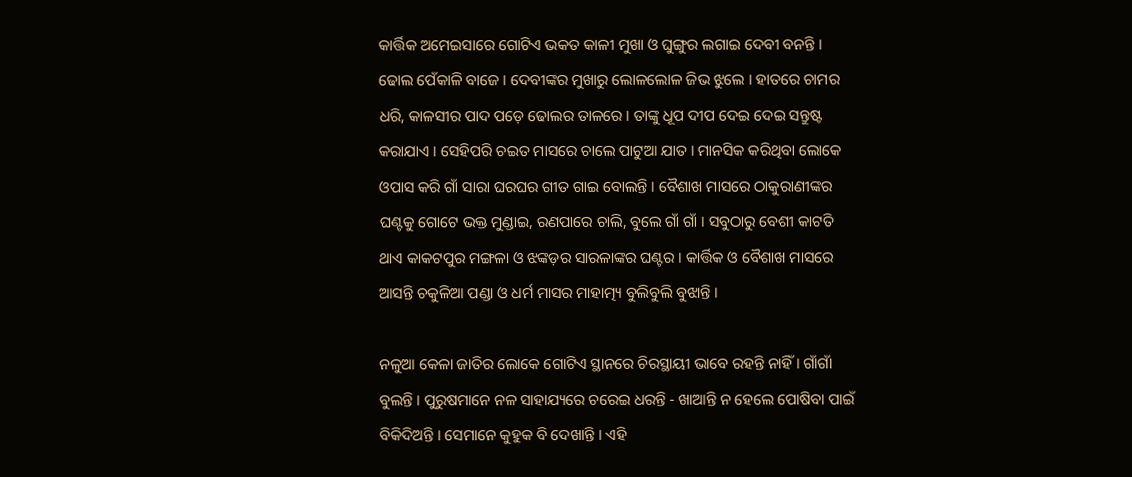କାର୍ତ୍ତିକ ଅମେଇସାରେ ଗୋଟିଏ ଭକତ କାଳ‌ୀ ମୁଖା ଓ ଘୁଙ୍ଗୁର ଲଗାଇ ଦେବୀ ବନନ୍ତି । ଢୋଲ ପେଁକାଳି ବାଜେ । ଦେବୀଙ୍କର ମୁଖାରୁ ଲୋଳଲୋଳ ଜିଭ ଝୁଲେ । ହାତରେ ଚାମର ଧରି, କାଳସୀର ପାଦ ପଡ଼େ ଢୋଲର ତାଳରେ । ତାଙ୍କୁ ଧୂପ ଦୀପ ଦେଇ ଦେଇ ସନ୍ତୁଷ୍ଟ କରାଯାଏ । ସେହିପରି ଚଇତ ମାସରେ ଚାଲେ ପାଟୁଆ ଯାତ । ମାନସିକ କରିଥିବା ଲୋକେ ଓପାସ କରି ଗାଁ ସାରା ଘରଘର ଗୀତ ଗାଇ ବୋଲନ୍ତି । ବୈଶାଖ ମାସରେ ଠାକୁରାଣୀଙ୍କର ଘଣ୍ଟକୁ ଗୋଟେ ଭକ୍ତ ମୁଣ୍ଡାଇ, ରଣପାରେ ଚାଲି, ବୁଲେ ଗାଁ ଗାଁ । ସବୁଠାରୁ ବେଶୀ କାଟତି ଥାଏ କାକଟପୁର ମଙ୍ଗଳା ଓ ଝଙ୍କଡ଼ର ସାରଳାଙ୍କର ଘଣ୍ଟର । କାର୍ତ୍ତିକ ଓ ବୈଶାଖ ମାସରେ ଆସନ୍ତି ଚକୁଳିଆ ପଣ୍ଡା ଓ ଧର୍ମ ମାସର ମାହାତ୍ମ୍ୟ ବୁଲିବୁଲି ବୁଝାନ୍ତି ।

ନଳୁଆ କେଳା ଜାତିର ଲୋକେ ଗୋଟିଏ ସ୍ଥାନରେ ଚିରସ୍ଥାୟୀ ଭାବେ ରହନ୍ତି ନାହିଁ । ଗାଁଗାଁ ବୁଲନ୍ତି । ପୁରୁଷମାନେ ନଳ ସାହାଯ୍ୟରେ ଚରେଇ ଧରନ୍ତି - ଖାଆନ୍ତି ନ ହେଲେ ପୋଷିବା ପାଇଁ ବିକିଦିଅନ୍ତି । ସେମାନେ କୁହୁକ ବି ଦେଖାନ୍ତି । ଏହି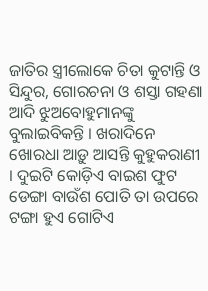ଜାତିର ସ୍ତ୍ରୀଲୋକେ ଚିତା କୁଟାନ୍ତି ଓ ସିନ୍ଦୁର, ଗୋରଚନା ଓ ଶସ୍ତା ଗହଣା ଆଦି ଝୁଅବୋହୁମାନଙ୍କୁ ବୁଲାଇବିକନ୍ତି । ଖରାଦିନେ ଖୋରଧା ଆଡ଼ୁ ଆସନ୍ତି କୁହୁକରାଣୀ । ଦୁଇଟି କୋଡ଼ିଏ ବାଇଶ ଫୁଟ ଡେଙ୍ଗା ବାଉଁଶ ପୋତି ତା ଉପରେ ଟଙ୍ଗା ହୁଏ ଗୋଟିଏ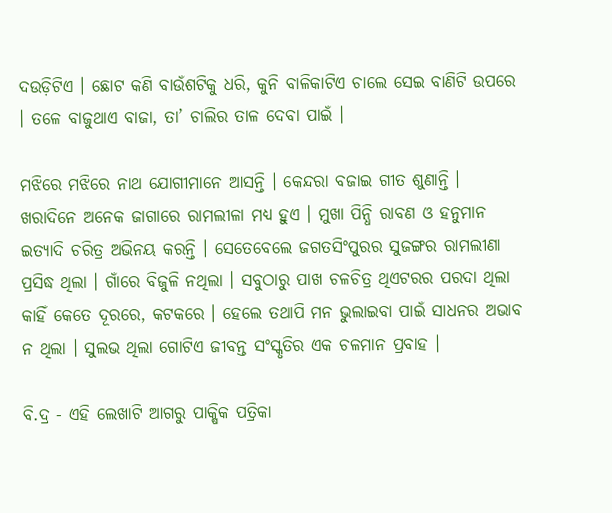ଦଉଡ଼ିଟିଏ । ଛୋଟ କଣି ବାଉଁଶଟିକୁ ଧରି, କୁନି ବାଳିକାଟିଏ ଚାଲେ ସେଇ ବାଣିଟି ଉପରେ । ତଳେ ବାଜୁଥାଏ ବାଜା, ତା’ ଚାଲିର ତାଳ ଦେବା ପାଇଁ ।

ମଝିରେ ମଝିରେ ନାଥ ଯୋଗୀମାନେ ଆସନ୍ତି । କେନ୍ଦରା ବଜାଇ ଗୀତ ଶୁଣାନ୍ତି । ଖରାଦିନେ ଅନେକ ଜାଗାରେ ରାମଲୀଳା ମଧ୍ୟ ହୁଏ । ମୁଖା ପିନ୍ଧି ରାବଣ ଓ ହନୁମାନ ଇତ୍ୟାଦି ଚରିତ୍ର ଅଭିନୟ କରନ୍ତି । ସେତେବେଲେ ଜଗତସିଂପୁରର ସୁଜଙ୍ଗର ରାମଲୀଣା ପ୍ରସିଦ୍ଧ ଥିଲା । ଗାଁରେ ବିଜୁଳି ନଥିଲା । ସବୁଠାରୁ ପାଖ ଚଳଚିତ୍ର ଥିଏଟରର ପରଦା ଥିଲା କାହିଁ କେତେ ଦୂରରେ, କଟକରେ । ହେଲେ ତଥାପି ମନ ଭୁଲାଇବା ପାଇଁ ସାଧନର ଅଭାବ ନ ଥିଲା । ସୁଲଭ ଥିଲା ଗୋଟିଏ ଜୀବନ୍ତ ସଂସ୍କୃତିର ଏକ ଚଳମାନ ପ୍ରବାହ ।

ବି.ଦ୍ର - ଏହି ଲେଖାଟି ଆଗରୁ ପାକ୍ଷିକ ପତ୍ରିକା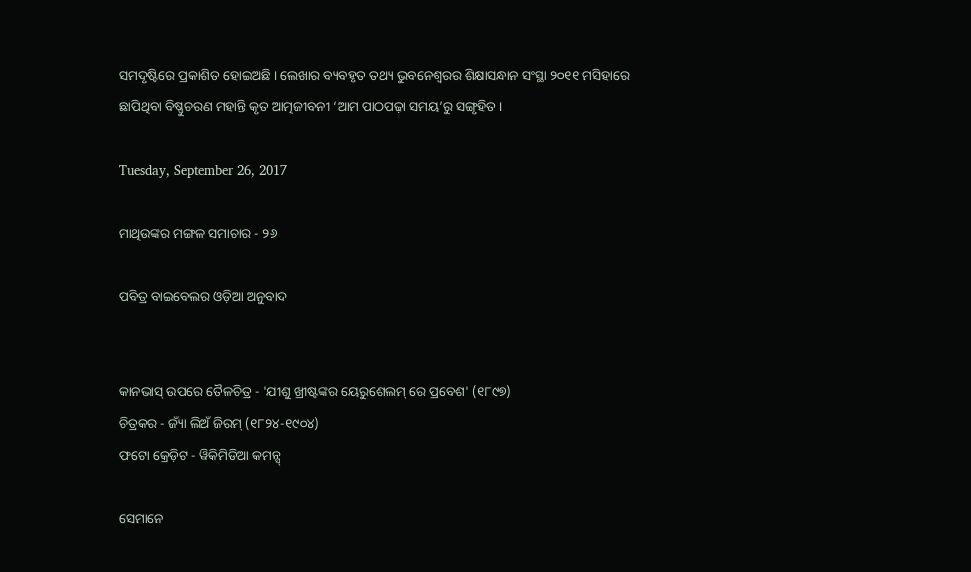ସମଦୃଷ୍ଟିରେ ପ୍ରକାଶିତ ହୋଇଅଛି । ଲେଖାର ବ୍ୟବହୃତ ତଥ୍ୟ ଭୁବନେଶ୍ୱରର ଶିକ୍ଷାସନ୍ଧାନ ସଂସ୍ଥା ୨୦୧୧ ମସିହାରେ ଛାପିଥିବା ବିଷ୍ଣୁଚରଣ ମହାନ୍ତି କୃତ ଆତ୍ମଜୀବନୀ ‘ଆମ ପାଠପଢ଼ା ସମୟ’ରୁ ସଙ୍ଗୃହିତ ।

Tuesday, September 26, 2017

ମାଥିଉଙ୍କର ମଙ୍ଗଳ ସମାଚାର - ୨୬

ପବିତ୍ର ବାଇବେଲର ଓଡ଼ିଆ ଅନୁବାଦ


କାନଭାସ୍ ଉପରେ ତୈଳଚିତ୍ର - 'ଯୀଶୁ ଖ୍ରୀଷ୍ଟଙ୍କର ୟେରୁଶେଲମ୍ ରେ ପ୍ରବେଶ' (୧୮୯୭)
ଚିତ୍ରକର - ଜ୍ୟାଁ ଲିଅଁ ଜିରମ୍ (୧୮୨୪-୧୯୦୪)
ଫଟୋ କ୍ରେଡ଼ିଟ - ୱିକିମିଡିଆ କମନ୍ସ୍

ସେମାନେ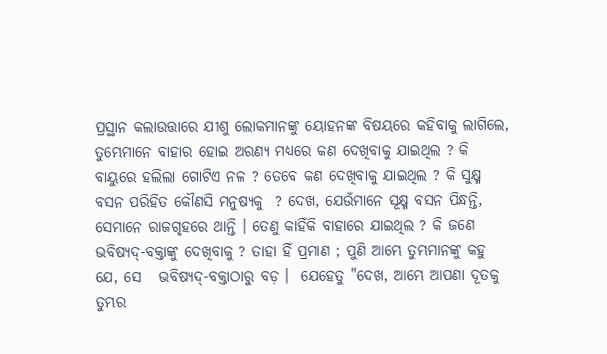ପ୍ରସ୍ଥାନ କଲାଉତ୍ତାରେ ଯୀଶୁ ଲୋକମାନଙ୍କୁ ୟୋହନଙ୍କ ବିଷୟରେ କହିବାକୁ ଲାଗିଲେ, ତୁମ୍ଭେମାନେ ବାହାର ହୋଇ ଅରଣ୍ୟ ମଧ୍ୟରେ କଣ ଦେଖିବାକୁ ଯାଇଥିଲ ? କି ବାୟୁରେ ହଲିଲା ଗୋଟିଏ ନଳ ? ତେବେ କଣ ଦେଖିବାକୁ ଯାଇଥିଲ ? କି ସୁକ୍ଷ୍ମ ବସନ ପରିହିତ କୌଣସି ମନୁଷ୍ୟକୁ  ? ଦେଖ, ଯେଉଁମାନେ ସୂକ୍ଷ୍ମ ବସନ ପିନ୍ଧନ୍ତି, ସେମାନେ ରାଜଗୃହରେ ଥାନ୍ତି । ତେଣୁ କାହିଁକି ବାହାରେ ଯାଇଥିଲ ? କି ଜଣେ ଭବିଷ୍ୟଦ୍-ବକ୍ତାଙ୍କୁ ଦେଖିବାକୁ ? ତାହା ହିଁ ପ୍ରମାଣ ; ପୁଣି ଆମ୍ଭେ ତୁମ୍ଭମାନଙ୍କୁ କହୁ ଯେ, ସେ   ଭବିଷ୍ୟଦ୍-ବକ୍ତାଠାରୁ ବଡ଼ ।  ଯେହେତୁ "ଦେଖ, ଆମ୍ଭେ ଆପଣା ଦୂତକୁ ତୁମ୍ଭର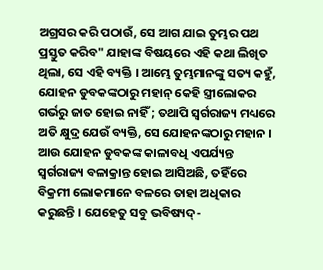ଅଗ୍ରସର କରି ପଠାଉଁ, ସେ ଆଗ ଯାଇ ତୁମ୍ଭର ପଥ ପ୍ରସ୍ତୁତ କରିବ" ଯାହାଙ୍କ ବିଷୟରେ ଏହି କଥା ଲିଖିତ ଥିଲା, ସେ ଏହି ବ୍ୟକ୍ତି । ଆମ୍ଭେ ତୁମ୍ଭମାନଙ୍କୁ ସତ୍ୟ କହୁଁ, ଯୋହନ ଡୁବକଙ୍କଠାରୁ ମହାନ୍ କେହି ସ୍ତ୍ରୀଲୋକର ଗର୍ଭରୁ ଜାତ ହୋଇ ନାହିଁ ; ତଥାପି ସ୍ୱର୍ଗରାଜ୍ୟ ମଧ୍ୟରେ ଅତି କ୍ଷୁଦ୍ର ଯେଉଁ ବ୍ୟକ୍ତି, ସେ ଯୋହନଙ୍କଠାରୁ ମହାନ । ଆଉ ଯୋହନ ଡୁବକଙ୍କ କାଳାବଧି ଏପର୍ଯ୍ୟନ୍ତ ସ୍ୱର୍ଗରାଜ୍ୟ ବଳାକ୍ରାନ୍ତ ହୋଇ ଆସିଅଛି, ତହିଁରେ ବିକ୍ରମୀ ଲୋକମାନେ ବଳରେ ତାହା ଅଧିକାର କରୁଛନ୍ତି । ଯେହେତୁ ସବୁ ଭବିଷ୍ୟଦ୍-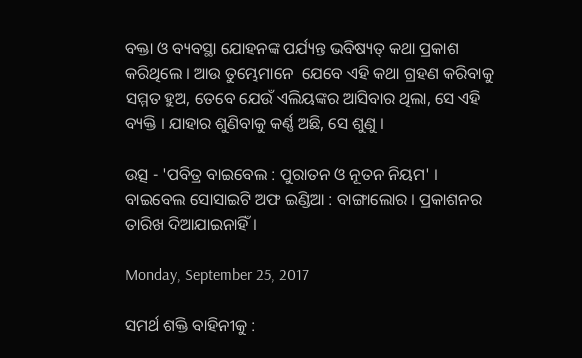ବକ୍ତା ଓ ବ୍ୟବସ୍ଥା ଯୋହନଙ୍କ ପର୍ଯ୍ୟନ୍ତ ଭବିଷ୍ୟତ୍ କଥା ପ୍ରକାଶ କରିଥିଲେ । ଆଉ ତୁମ୍ଭେମାନେ  ଯେବେ ଏହି କଥା ଗ୍ରହଣ କରିବାକୁ ସମ୍ମତ ହୁଅ, ତେବେ ଯେଉଁ ଏଲିୟଙ୍କର ଆସିବାର ଥିଲା, ସେ ଏହି ବ୍ୟକ୍ତି । ଯାହାର ଶୁଣିବାକୁ କର୍ଣ୍ଣ ଅଛି, ସେ ଶୁଣୁ ।

ଉତ୍ସ - 'ପବିତ୍ର ବାଇବେଲ : ପୁରାତନ ଓ ନୂତନ ନିୟମ' । ବାଇବେଲ ସୋସାଇଟି ଅଫ ଇଣ୍ଡିଆ : ବାଙ୍ଗାଲୋର । ପ୍ରକାଶନର ତାରିଖ ଦିଆଯାଇନାହିଁ ।

Monday, September 25, 2017

ସମର୍ଥ ଶକ୍ତି ବାହିନୀକୁ :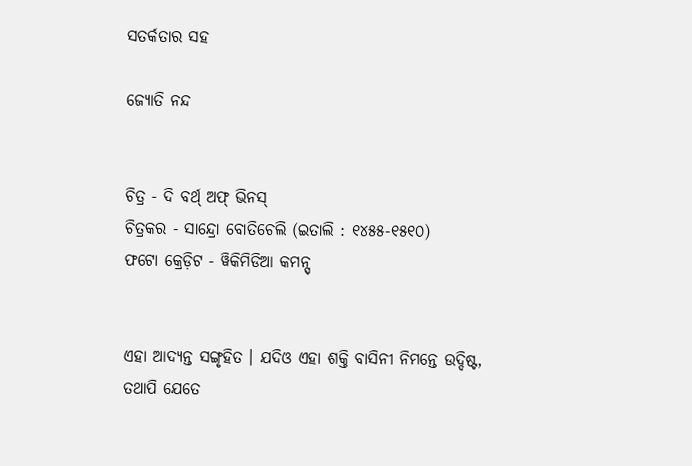ସତର୍କତାର ସହ

ଜ୍ୟୋତି ନନ୍ଦ


ଚିତ୍ର - ଦି ବର୍ଥ୍ ଅଫ୍ ଭିନସ୍
ଚିତ୍ରକର - ସାନ୍ଦ୍ରୋ ବୋତିଚେଲି (ଇତାଲି : ୧୪୫୫-୧୫୧୦)
ଫଟୋ କ୍ରେଡ଼ିଟ - ୱିକିମିଡିଆ କମନ୍ସ୍


ଏହା ଆଦ୍ୟନ୍ତ ସଙ୍ଗୃହିତ । ଯଦିଓ ଏହା ଶକ୍ତି ବାସିନୀ ନିମନ୍ତେ ଉଦ୍ଦିଷ୍ଟ, ତଥାପି ଯେତେ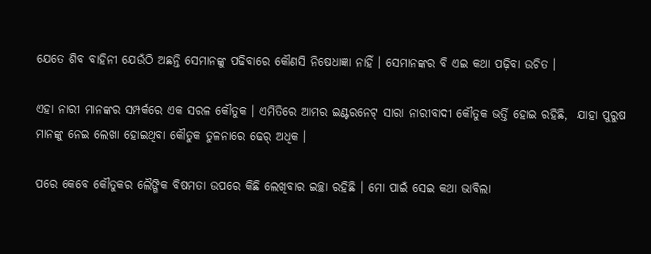ଯେତେ ଶିବ ବାହିନୀ ଯେଉଁଠି ଅଛନ୍ତି ସେମାନଙ୍କୁ ପଢିବାରେ କୌଣସି ନିଷେଧାଜ୍ଞା ନାହିଁ । ସେମାନଙ୍କର ବି ଏଇ କଥା ପଢ଼ିବା ଉଚିତ ।

ଏହା ନାରୀ ମାନଙ୍କର ସମ୍ପର୍କରେ ଏକ ସରଳ କୌତୁକ । ଏମିତିରେ ଆମର ଇଣ୍ଟରନେଟ୍ ସାରା ନାରୀବାଦୀ କୌତୁକ ଭର୍ତ୍ତି ହୋଇ ରହିଛି,  ଯାହା ପୁରୁଷ ମାନଙ୍କୁ ନେଇ ଲେଖା ହୋଇଥିବା କୌତୁକ ତୁଳନାରେ ଢେର୍ ଅଧିକ ।

ପରେ କେବେ କୌତୁକର ଲୈଙ୍ଗିକ ବିଷମତା ଉପରେ କିଛି ଲେଖିବାର ଇଚ୍ଛା ରହିଛି । ମୋ ପାଇଁ ସେଇ କଥା ଭାବିଲା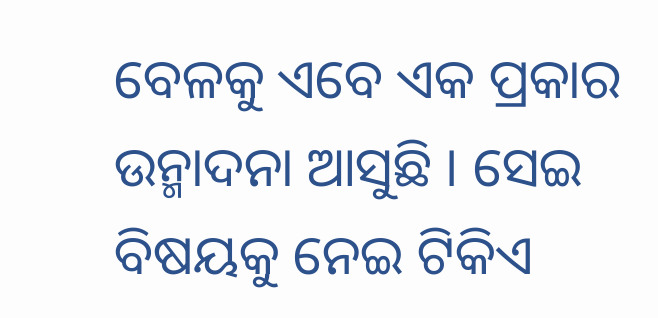ବେଳକୁ ଏବେ ଏକ ପ୍ରକାର ଉନ୍ମାଦନା ଆସୁଛି । ସେଇ ବିଷୟକୁ ନେଇ ଟିକିଏ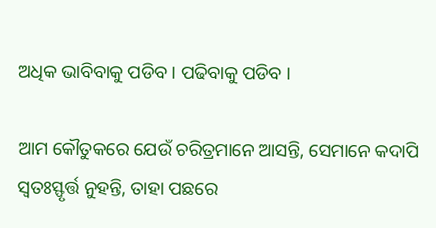ଅଧିକ ଭାବିବାକୁ ପଡିବ । ପଢିବାକୁ ପଡିବ ।

ଆମ କୌତୁକରେ ଯେଉଁ ଚରିତ୍ରମାନେ ଆସନ୍ତି, ସେମାନେ କଦାପି ସ୍ୱତଃସ୍ଫୃର୍ତ୍ତ ନୁହନ୍ତି, ତାହା ପଛରେ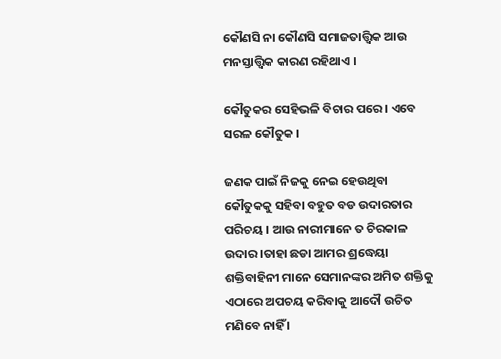କୌଣସି ନା କୌଣସି ସମାଜତାତ୍ତ୍ୱିକ ଆଉ ମନସ୍ତାତ୍ତ୍ୱିକ କାରଣ ରହିଥାଏ ।

କୌତୁକର ସେହିଭଳି ବିଚାର ପରେ । ଏବେ ସରଳ କୌତୁକ ।

ଜଣକ ପାଇଁ ନିଜକୁ ନେଇ ହେଉଥିବା କୌତୁକକୁ ସହିବା ବହୁତ ବଡ ଉଦାରତାର ପରିଚୟ । ଆଉ ନାରୀମାନେ ତ ଚିରକାଳ ଉଦାର ।ତାହା ଛଡା ଆମର ଶ୍ରଦ୍ଧେୟା ଶକ୍ତିବାହିନୀ ମାନେ ସେମାନଙ୍କର ଅମିତ ଶକ୍ତିକୁ ଏଠାରେ ଅପଚୟ କରିବାକୁ ଆଦୌ ଉଚିତ ମଣିବେ ନାହିଁ ।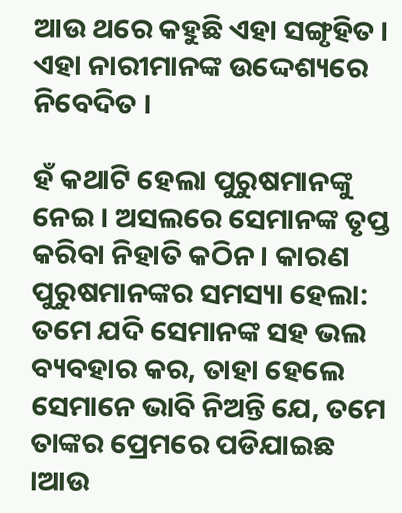ଆଉ ଥରେ କହୁଛି ଏହା ସଙ୍ଗୃହିତ । ଏହା ନାରୀମାନଙ୍କ ଉଦ୍ଦେଶ୍ୟରେ ନିବେଦିତ ।

ହଁ କଥାଟି ହେଲା ପୁରୁଷମାନଙ୍କୁ ନେଇ । ଅସଲରେ ସେମାନଙ୍କ ତୃପ୍ତ କରିବା ନିହାତି କଠିନ । କାରଣ ପୁରୁଷମାନଙ୍କର ସମସ୍ୟା ହେଲା:
ତମେ ଯଦି ସେମାନଙ୍କ ସହ ଭଲ ବ୍ୟବହାର କର, ତାହା ହେଲେ ସେମାନେ ଭାବି ନିଅନ୍ତି ଯେ, ତମେ ତାଙ୍କର ପ୍ରେମରେ ପଡିଯାଇଛ ।ଆଉ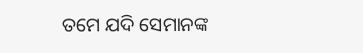ତମେ ଯଦି ସେମାନଙ୍କ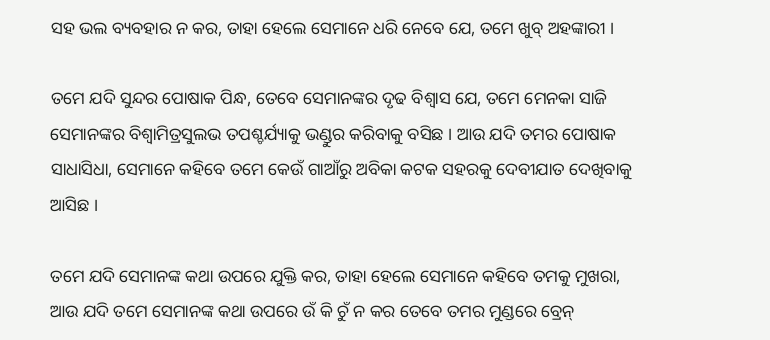ସହ ଭଲ ବ୍ୟବହାର ନ କର, ତାହା ହେଲେ ସେମାନେ ଧରି ନେବେ ଯେ, ତମେ ଖୁବ୍ ଅହଙ୍କାରୀ ।

ତମେ ଯଦି ସୁନ୍ଦର ପୋଷାକ ପିନ୍ଧ, ତେବେ ସେମାନଙ୍କର ଦୃଢ ବିଶ୍ଵାସ ଯେ, ତମେ ମେନକା ସାଜି ସେମାନଙ୍କର ବିଶ୍ୱାମିତ୍ରସୁଲଭ ତପଶ୍ଚର୍ଯ୍ୟାକୁ ଭଣ୍ଡୁର କରିବାକୁ ବସିଛ । ଆଉ ଯଦି ତମର ପୋଷାକ ସାଧାସିଧା, ସେମାନେ କହିବେ ତମେ କେଉଁ ଗାଆଁରୁ ଅବିକା କଟକ ସହରକୁ ଦେବୀଯାତ ଦେଖିବାକୁ ଆସିଛ ।

ତମେ ଯଦି ସେମାନଙ୍କ କଥା ଉପରେ ଯୁକ୍ତି କର, ତାହା ହେଲେ ସେମାନେ କହିବେ ତମକୁ ମୁଖରା, ଆଉ ଯଦି ତମେ ସେମାନଙ୍କ କଥା ଉପରେ ଉଁ କି ଚୁଁ ନ କର ତେବେ ତମର ମୁଣ୍ଡରେ ବ୍ରେନ୍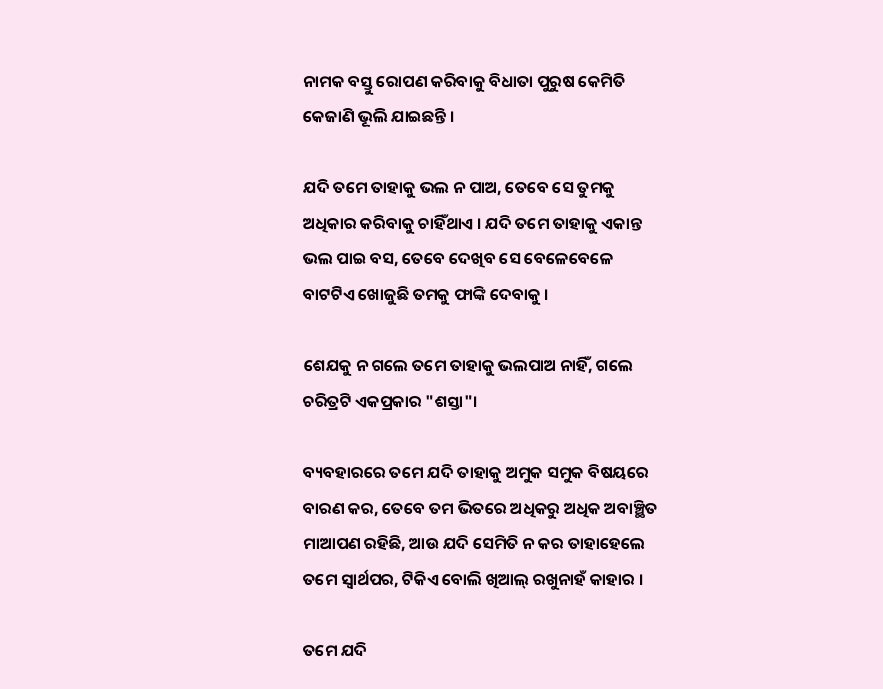ନାମକ ବସ୍ତୁ ରୋପଣ କରିବାକୁ ବିଧାତା ପୁରୁଷ କେମିତି କେଜାଣି ଭୂଲି ଯାଇଛନ୍ତି ।

ଯଦି ତମେ ତାହାକୁ ଭଲ ନ ପାଅ, ତେବେ ସେ ତୁମକୁ ଅଧିକାର କରିବାକୁ ଚାହିଁଥାଏ । ଯଦି ତମେ ତାହାକୁ ଏକାନ୍ତ ଭଲ ପାଇ ବସ, ତେବେ ଦେଖିବ ସେ ବେଳେବେଳେ ବାଟଟିଏ ଖୋଜୁଛି ତମକୁ ଫାଙ୍କି ଦେବାକୁ ।

ଶେଯକୁ ନ ଗଲେ ତମେ ତାହାକୁ ଭଲପାଅ ନାହିଁ, ଗଲେ ଚରିତ୍ରଟି ଏକପ୍ରକାର "ଶସ୍ତା"।

ବ୍ୟବହାରରେ ତମେ ଯଦି ତାହାକୁ ଅମୁକ ସମୁକ ବିଷୟରେ ବାରଣ କର, ତେବେ ତମ ଭିତରେ ଅଧିକରୁ ଅଧିକ ଅବାଞ୍ଛିତ ମାଆପଣ ରହିଛି, ଆଉ ଯଦି ସେମିତି ନ କର ତାହାହେଲେ ତମେ ସ୍ୱାର୍ଥପର, ଟିକିଏ ବୋଲି ଖିଆଲ୍ ରଖୁନାହଁ କାହାର ।

ତମେ ଯଦି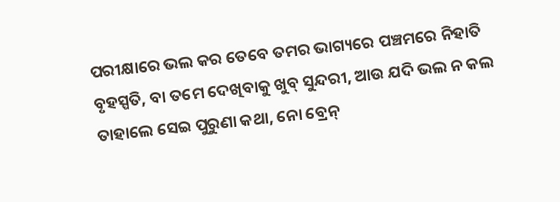ପରୀକ୍ଷାରେ ଭଲ କର ତେବେ ତମର ଭାଗ୍ୟରେ ପଞ୍ଚମରେ ନିହାତି ବୃହସ୍ପତି, ବା ତମେ ଦେଖିବାକୁ ଖୁବ୍ ସୁନ୍ଦରୀ, ଆଉ ଯଦି ଭଲ ନ କଲ ତାହାଲେ ସେଇ ପୁରୁଣା କଥା, ନୋ ବ୍ରେନ୍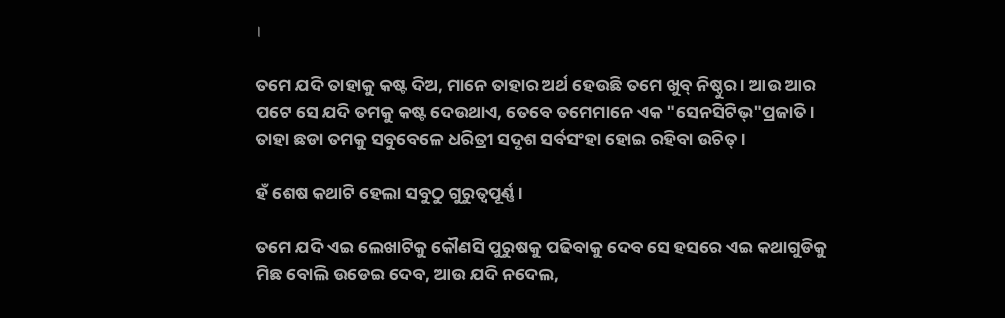।

ତମେ ଯଦି ତାହାକୁ କଷ୍ଟ ଦିଅ, ମାନେ ତାହାର ଅର୍ଥ ହେଉଛି ତମେ ଖୁବ୍ ନିଷ୍ଠୁର । ଆଉ ଆର ପଟେ ସେ ଯଦି ତମକୁ କଷ୍ଟ ଦେଉଥାଏ, ତେବେ ତମେମାନେ ଏକ "ସେନସିଟିଭ୍"ପ୍ରଜାତି । ତାହା ଛଡା ତମକୁ ସବୁବେଳେ ଧରିତ୍ରୀ ସଦୃଶ ସର୍ବସଂହା ହୋଇ ରହିବା ଉଚିତ୍ ।

ହଁ ଶେଷ କଥାଟି ହେଲା ସବୁଠୁ ଗୁରୁତ୍ୱପୂର୍ଣ୍ଣ ।

ତମେ ଯଦି ଏଇ ଲେଖାଟିକୁ କୌଣସି ପୁରୁଷକୁ ପଢିବାକୁ ଦେବ ସେ ହସରେ ଏଇ କଥାଗୁଡିକୁ ମିଛ ବୋଲି ଉଡେଇ ଦେବ, ଆଉ ଯଦି ନଦେଲ,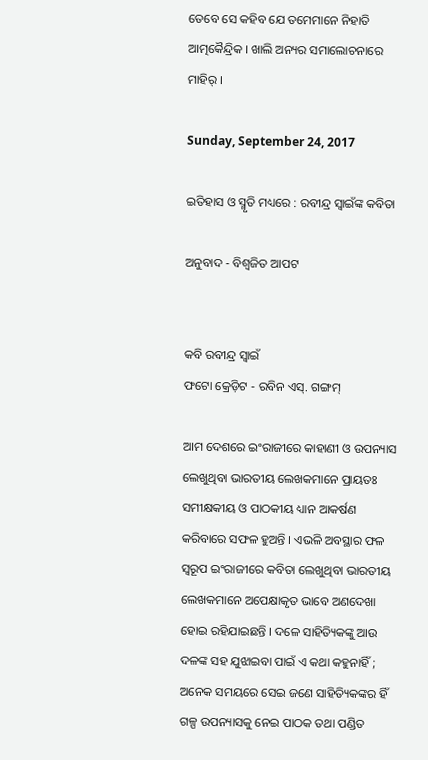ତେବେ ସେ କହିବ ଯେ ତମେମାନେ ନିହାତି ଆତ୍ମକୈନ୍ଦ୍ରିକ । ଖାଲି ଅନ୍ୟର ସମାଲୋଚନାରେ ମାହିର୍ ।

Sunday, September 24, 2017

ଇତିହାସ ଓ ସ୍ମୃତି ମଧ୍ୟରେ : ରବୀନ୍ଦ୍ର ସ୍ୱାଇଁଙ୍କ କବିତା

ଅନୁବାଦ - ବିଶ୍ୱଜିତ ଆପଟ


କବି ରବୀନ୍ଦ୍ର ସ୍ୱାଇଁ
ଫଟୋ କ୍ରେଡ଼ିଟ - ରବିନ ଏସ୍. ଗଙ୍ଗମ୍

ଆମ ଦେଶରେ ଇଂରାଜୀରେ କାହାଣୀ ଓ ଉପନ୍ୟାସ ଲେଖୁଥିବା ଭାରତୀୟ ଲେଖକମାନେ ପ୍ରାୟତଃ ସମୀକ୍ଷକୀୟ ଓ ପାଠକୀୟ ଧ୍ୟାନ ଆକର୍ଷଣ କରିବାରେ ସଫଳ ହୁଅନ୍ତି । ଏଭଳି ଅବସ୍ଥାର ଫଳ ସ୍ୱରୂପ ଇଂରାଜୀରେ କବିତା ଲେଖୁଥିବା ଭାରତୀୟ ଲେଖକମାନେ ଅପେକ୍ଷାକୃତ ଭାବେ ଅଣଦେଖା ହୋଇ ରହିଯାଇଛନ୍ତି । ଦଳେ ସାହିତ୍ୟିକଙ୍କୁ ଆଉ ଦଳଙ୍କ ସହ ଯୁଝାଇବା ପାଇଁ ଏ କଥା କହୁନାହିଁ ; ଅନେକ ସମୟରେ ସେଇ ଜଣେ ସାହିତ୍ୟିକଙ୍କର ହିଁ ଗଳ୍ପ ଉପନ୍ୟାସକୁ ନେଇ ପାଠକ ତଥା ପଣ୍ଡିତ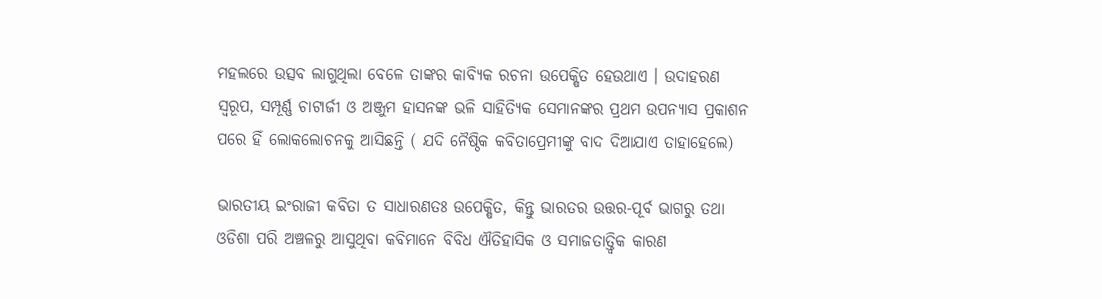ମହଲରେ ଉତ୍ସବ ଲାଗୁଥିଲା ବେଳେ ତାଙ୍କର କାବ୍ୟିକ ରଚନା ଉପେକ୍ଷିତ ହେଉଥାଏ । ଉଦାହରଣ ସ୍ୱରୂପ, ସମ୍ପୂର୍ଣ୍ଣ ଚାଟାର୍ଜୀ ଓ ଅଞ୍ଜୁମ ହାସନଙ୍କ ଭଳି ସାହିତ୍ୟିକ ସେମାନଙ୍କର ପ୍ରଥମ ଉପନ୍ୟାସ ପ୍ରକାଶନ ପରେ ହିଁ ଲୋକଲୋଚନକୁ ଆସିଛନ୍ତି ( ଯଦି ନୈଷ୍ଠିକ କବିତାପ୍ରେମୀଙ୍କୁ ବାଦ ଦିଆଯାଏ ତାହାହେଲେ)

ଭାରତୀୟ ଇଂରାଜୀ କବିତା ତ ସାଧାରଣତଃ ଉପେକ୍ଷିତ, କିନ୍ତୁ ଭାରତର ଉତ୍ତର-ପୂର୍ବ ଭାଗରୁ ତଥା ଓଡିଶା ପରି ଅଞ୍ଚଳରୁ ଆସୁଥିବା କବିମାନେ ବିବିଧ ଐତିହାସିକ ଓ ସମାଜତାତ୍ତ୍ୱିକ କାରଣ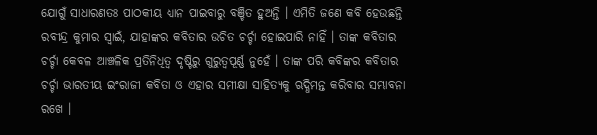ଯୋଗୁଁ ସାଧାରଣତଃ ପାଠକୀୟ ଧ୍ୟାନ ପାଇବାରୁ ବଞ୍ଚିତ ହୁଅନ୍ତି । ଏମିତି ଜଣେ କବି ହେଉଛନ୍ତି ରବୀନ୍ଦ୍ର କୁମାର ସ୍ୱାଇଁ, ଯାହାଙ୍କର କବିତାର ଉଚିତ ଚର୍ଚ୍ଚା ହୋଇପାରି ନାହିଁ । ତାଙ୍କ କବିତାର ଚର୍ଚ୍ଚା କେବଳ ଆଞ୍ଚଳିକ ପ୍ରତିନିଧିତ୍ୱ ଦୃଷ୍ଟିରୁ ଗୁରୁତ୍ୱପୂର୍ଣ୍ଣ ନୁହେଁ । ତାଙ୍କ ପରି କବିଙ୍କର କବିତାର ଚର୍ଚ୍ଚା ଭାରତୀୟ ଇଂରାଜୀ କବିତା ଓ ଏହାର ସମୀକ୍ଷା ସାହିତ୍ୟକୁ ଋଦ୍ଧିମନ୍ତ କରିବାର ସମ୍ଭାବନା ରଖେ ।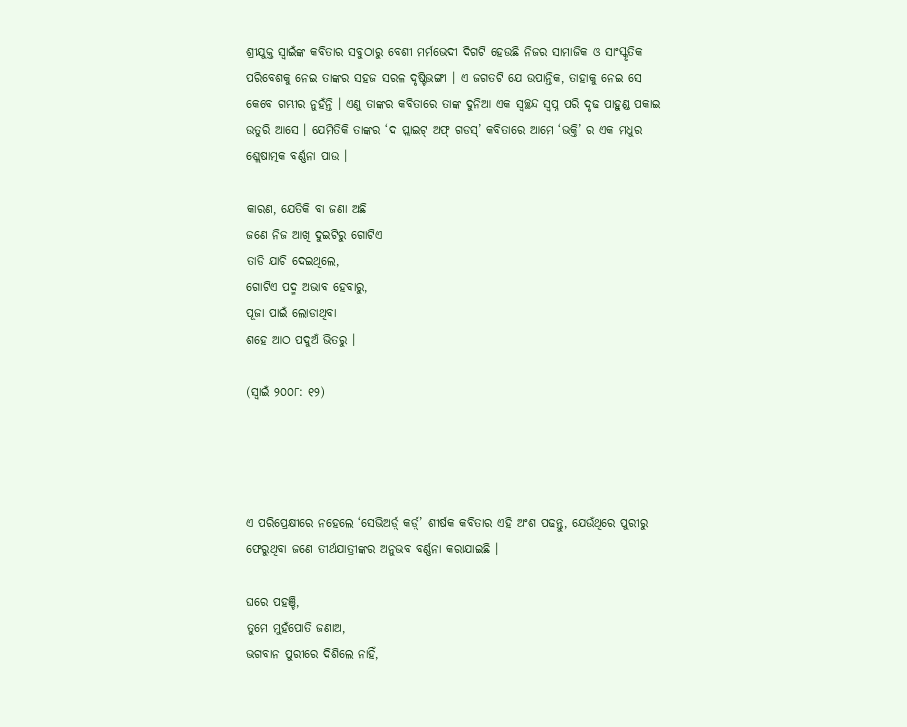ଶ୍ରୀଯୁକ୍ତ ସ୍ୱାଇଁଙ୍କ କବିତାର ସବୁଠାରୁ ବେଶୀ ମର୍ମଭେଦୀ ଦିଗଟି ହେଉଛି ନିଜର ସାମାଜିକ ଓ ସାଂସ୍କୃତିକ ପରିବେଶକୁ ନେଇ ତାଙ୍କର ସହଜ ସରଳ ଦୃଷ୍ଟିଭଙ୍ଗୀ । ଏ ଜଗତଟି ଯେ ଉପାନ୍ତିକ, ତାହାକୁ ନେଇ ସେ କେବେ ଗମ୍ଭୀର ନୁହଁନ୍ତି । ଏଣୁ ତାଙ୍କର କବିତାରେ ତାଙ୍କ ଦୁନିଆ ଏକ ସ୍ୱଚ୍ଛନ୍ଦ ସ୍ୱପ୍ନ ପରି ଦୃଢ ପାହୁଣ୍ଡ ପକାଇ ଉତୁରି ଆସେ । ଯେମିତିକି ତାଙ୍କର ‘ଦ ପ୍ଲାଇଟ୍ ଅଫ୍ ଗଡସ୍’ କବିତାରେ ଆମେ ‘ଭକ୍ତି’ ର ଏକ ମଧୁର ଶ୍ଲେଷାତ୍ମକ ବର୍ଣ୍ଣନା ପାଉ ।

କାରଣ, ଯେତିକି ବା ଜଣା ଅଛି
ଜଣେ ନିଜ ଆଖି ଦୁଇଟିରୁ ଗୋଟିଏ
ତାଡି ଯାଚି ଦେଇଥିଲେ,
ଗୋଟିଏ ପଦ୍ମ ଅଭାବ ହେବାରୁ,
ପୂଜା ପାଇଁ ଲୋଡାଥିବା
ଶହେ ଆଠ ପଦୁଅଁ ଭିତରୁ ।

(ସ୍ୱାଇଁ ୨୦୦୮: ୧୨)




ଏ ପରିପ୍ରେକ୍ଷୀରେ ନହେଲେ ‘ସେଭିଅର୍ଡ଼୍ କର୍ଡ଼୍’ ଶୀର୍ଷକ କବିତାର ଏହି ଅଂଶ ପଢନ୍ତୁ, ଯେଉଁଥିରେ ପୁରୀରୁ ଫେରୁଥିବା ଜଣେ ତୀର୍ଥଯାତ୍ରୀଙ୍କର ଅନୁଭବ ବର୍ଣ୍ଣନା କରାଯାଇଛି ।

ଘରେ ପହଞ୍ଚି,
ତୁମେ ମୁହଁପୋତି ଜଣାଅ,
ଭଗବାନ ପୁରୀରେ ଦିଶିଲେ ନାହିଁ,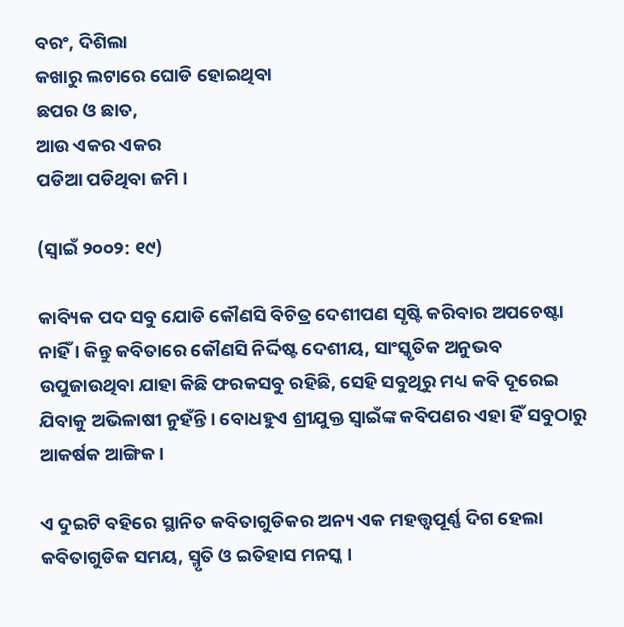ବରଂ, ଦିଶିଲା
କଖାରୁ ଲଟାରେ ଘୋଡି ହୋଇଥିବା
ଛପର ଓ ଛାତ,
ଆଉ ଏକର ଏକର
ପଡିଆ ପଡିଥିବା ଜମି ।

(ସ୍ୱାଇଁ ୨୦୦୨: ୧୯)

କାବ୍ୟିକ ପଦ ସବୁ ଯୋଡି କୌଣସି ବିଚିତ୍ର ଦେଶୀପଣ ସୃଷ୍ଟି କରିବାର ଅପଚେଷ୍ଟା ନାହିଁ । କିନ୍ତୁ କବିତାରେ କୌଣସି ନିର୍ଦ୍ଦିଷ୍ଟ ଦେଶୀୟ, ସାଂସ୍କୃତିକ ଅନୁଭବ ଉପୁଜାଉଥିବା ଯାହା କିଛି ଫରକସବୁ ରହିଛି, ସେହି ସବୁଥିରୁ ମଧ୍ୟ କବି ଦୂରେଇ ଯିବାକୁ ଅଭିଳାଷୀ ନୁହଁନ୍ତି । ବୋଧହୁଏ ଶ୍ରୀଯୁକ୍ତ ସ୍ୱାଇଁଙ୍କ କବିପଣର ଏହା ହିଁ ସବୁଠାରୁ ଆକର୍ଷକ ଆଙ୍ଗିକ ।

ଏ ଦୁଇଟି ବହିରେ ସ୍ଥାନିତ କବିତାଗୁଡିକର ଅନ୍ୟ ଏକ ମହତ୍ତ୍ୱପୂର୍ଣ୍ଣ ଦିଗ ହେଲା କବିତାଗୁଡିକ ସମୟ, ସ୍ମୃତି ଓ ଇତିହାସ ମନସ୍କ ।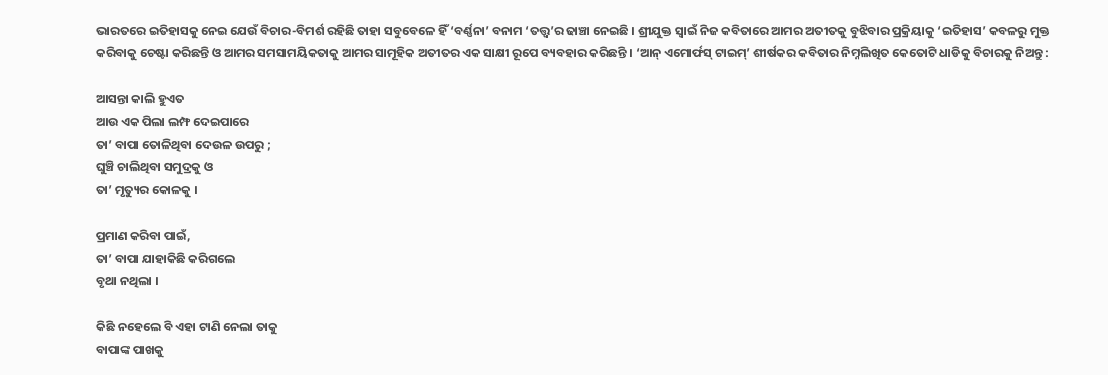ଭାରତରେ ଇତିହାସକୁ ନେଇ ଯେଉଁ ବିଚାର-ବିମର୍ଶ ରହିଛି ତାହା ସବୁବେଳେ ହିଁ ‘ବର୍ଣ୍ଣନା’ ବନାମ ‘ତତ୍ତ୍ୱ’ର ଢାଞ୍ଚା ନେଇଛି । ଶ୍ରୀଯୁକ୍ତ ସ୍ୱାଇଁ ନିଜ କବିତାରେ ଆମର ଅତୀତକୁ ବୁଝିବାର ପ୍ରକ୍ରିୟାକୁ ‘ଇତିହାସ’ କବଳରୁ ମୁକ୍ତ କରିବାକୁ ଚେଷ୍ଟା କରିଛନ୍ତି ଓ ଆମର ସମସାମୟିକତାକୁ ଆମର ସାମୂହିକ ଅତୀତର ଏକ ସାକ୍ଷୀ ରୂପେ ବ୍ୟବହାର କରିଛନ୍ତି । ‘ଆନ୍ ଏମୋର୍ଫସ୍ ଟାଇମ୍’ ଶୀର୍ଷକର କବିତାର ନିମ୍ନଲିଖିତ କେତୋଟି ଧାଡିକୁ ବିଚାରକୁ ନିଅନ୍ତୁ :

ଆସନ୍ତା କାଲି ହୁଏତ
ଆଉ ଏକ ପିଲା ଲମ୍ଫ ଦେଇପାରେ
ତା’ ବାପା ତୋଳିଥିବା ଦେଉଳ ଉପରୁ ;
ଘୁଞ୍ଚି ଚାଲିଥିବା ସମୁଦ୍ରକୁ ଓ
ତା’ ମୃତ୍ୟୁର କୋଳକୁ ।

ପ୍ରମାଣ କରିବା ପାଇଁ,
ତା’ ବାପା ଯାହାକିଛି କରିଗଲେ
ବୃଥା ନଥିଲା ।

କିଛି ନହେଲେ ବି ଏହା ଟାଣି ନେଲା ତାକୁ
ବାପାଙ୍କ ପାଖକୁ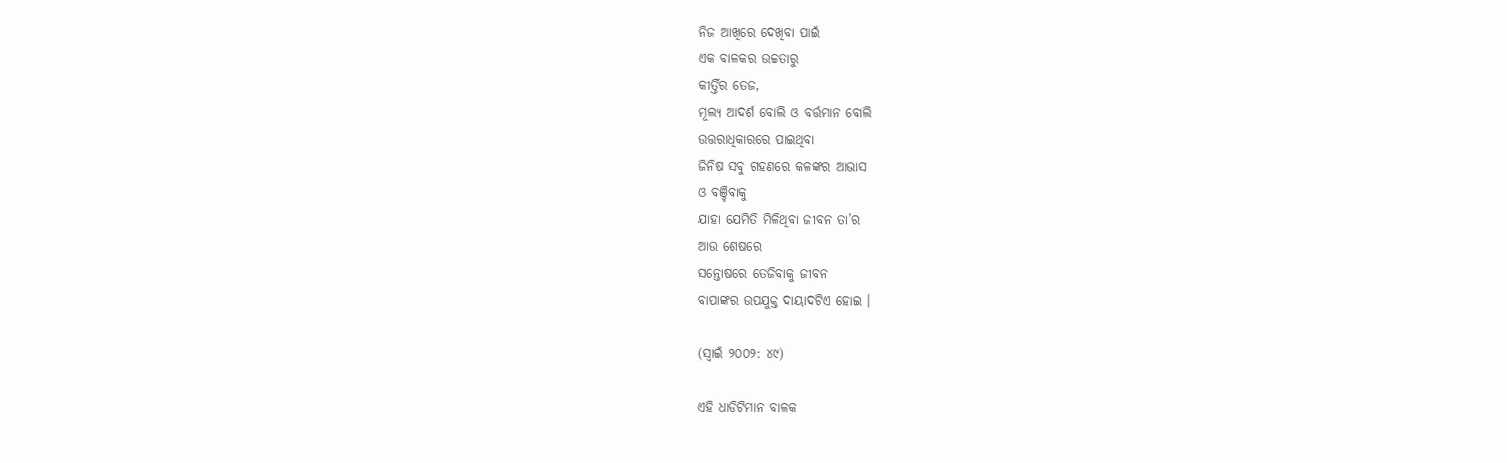ନିଜ ଆଖିରେ ଦେଖିବା ପାଇଁ
ଏକ ବାଳକର ଉଚ୍ଚତାରୁ
କୀର୍ତ୍ତିର ତେଜ,
ମୂଲ୍ୟ ଆଦର୍ଶ ବୋଲି ଓ ବର୍ତ୍ତମାନ ବୋଲି
ଉତ୍ତରାଧିକାରରେ ପାଇଥିବା
ଜିନିଷ ସବୁ ଗହଣରେ କଳଙ୍କର ଆଭାସ
ଓ ବଞ୍ଚିବାକୁ
ଯାହା ଯେମିତି ମିଳିଥିବା ଜୀବନ ତା’ର
ଆଉ ଶେଷରେ
ସନ୍ତୋଷରେ ତେଜିବାକୁ ଜୀବନ
ବାପାଙ୍କର ଉପଯୁକ୍ତ ଦାୟାଦଟିଏ ହୋଇ ।

(ସ୍ୱାଇଁ ୨୦୦୨: ୪୯)

ଏହି ଧାଡିଟିମାନ ବାଳକ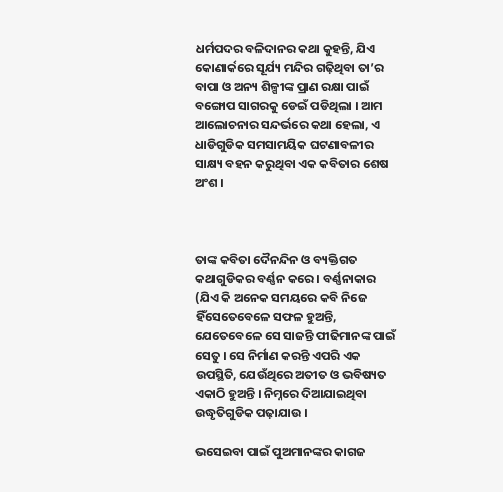ଧର୍ମପଦର ବଳିଦାନର କଥା କୁହନ୍ତି, ଯିଏ କୋଣାର୍କରେ ସୂର୍ଯ୍ୟ ମନ୍ଦିର ଗଢ଼ିଥିବା ତା’ର ବାପା ଓ ଅନ୍ୟ ଶିଳ୍ପୀଙ୍କ ପ୍ରାଣ ରକ୍ଷା ପାଇଁ ବଙ୍ଗୋପ ସାଗରକୁ ଡେଇଁ ପଡିଥିଲା । ଆମ ଆଲୋଚନାର ସନ୍ଦର୍ଭରେ କଥା ହେଲା, ଏ ଧାଡିଗୁଡିକ ସମସାମୟିକ ଘଟଣାବଳୀର ସାକ୍ଷ୍ୟ ବହନ କରୁଥିବା ଏକ କବିତାର ଶେଷ ଅଂଶ ।



ତାଙ୍କ କବିତା ଦୈନନ୍ଦିନ ଓ ବ୍ୟକ୍ତିଗତ କଥାଗୁଡିକର ବର୍ଣ୍ଣନ କରେ । ବର୍ଣ୍ଣନାକାର (ଯିଏ କି ଅନେକ ସମୟରେ କବି ନିଜେ ହିଁସେତେବେଳେ ସଫଳ ହୁଅନ୍ତି, ଯେତେବେଳେ ସେ ସାଜନ୍ତି ପୀଢିମାନଙ୍କ ପାଇଁ ସେତୁ । ସେ ନିର୍ମାଣ କରନ୍ତି ଏପରି ଏକ ଉପସ୍ଥିତି, ଯେଉଁଥିରେ ଅତୀତ ଓ ଭବିଷ୍ୟତ ଏକାଠି ହୁଅନ୍ତି । ନିମ୍ନରେ ଦିଆଯାଇଥିବା ଉଦ୍ଧୃତିଗୁଡିକ ପଢ଼ାଯାଉ ।

ଭସେଇବା ପାଇଁ ପୁଅମାନଙ୍କର କାଗଜ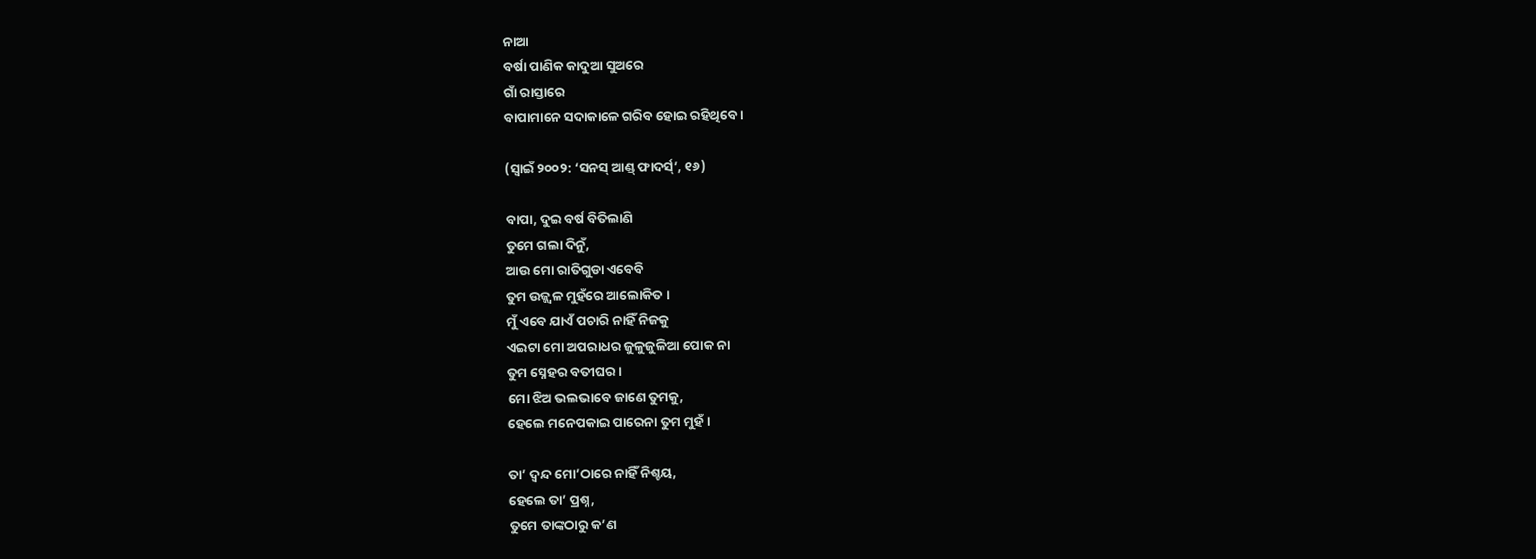ନାଆ
ବର୍ଷା ପାଣିକ କାଦୁଆ ସୁଅରେ
ଗାଁ ରାସ୍ତାରେ
ବାପାମାନେ ସଦାକାଳେ ଗରିବ ହୋଇ ରହିଥିବେ ।

(ସ୍ୱାଇଁ ୨୦୦୨: ‘ସନସ୍ ଆଣ୍ଡ୍ ଫାଦର୍ସ୍’, ୧୬)

ବାପା, ଦୁଇ ବର୍ଷ ବିତିଲାଣି
ତୁମେ ଗଲା ଦିନୁଁ,
ଆଉ ମୋ ରାତିଗୁଡା ଏବେବି
ତୁମ ଉଜ୍ଜ୍ୱଳ ମୁହଁରେ ଆଲୋକିତ ।
ମୁଁ ଏବେ ଯାଏଁ ପଚାରି ନାହିଁ ନିଜକୁ
ଏଇଟା ମୋ ଅପରାଧର ଜୁଳୁଜୁଳିଆ ପୋକ ନା
ତୁମ ସ୍ନେହର ବତୀଘର ।
ମୋ ଝିଅ ଭଲଭାବେ ଜାଣେ ତୁମକୁ,
ହେଲେ ମନେପକାଇ ପାରେନା ତୁମ ମୁହଁ ।

ତା’ ଦ୍ୱନ୍ଦ ମୋ’ଠାରେ ନାହିଁ ନିଶ୍ଚୟ,
ହେଲେ ତା’ ପ୍ରଶ୍ନ,
ତୁମେ ତାଙ୍କଠାରୁ କ’ଣ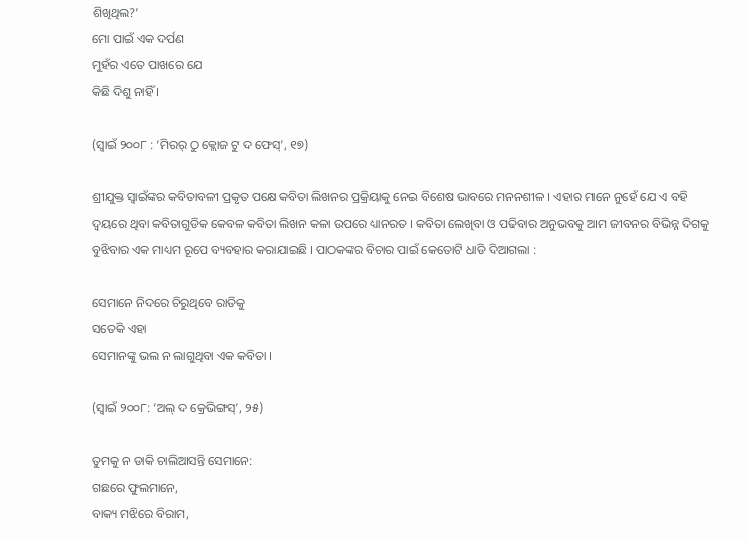ଶିଖିଥିଲ?’
ମୋ ପାଇଁ ଏକ ଦର୍ପଣ
ମୁହଁର ଏତେ ପାଖରେ ଯେ
କିଛି ଦିଶୁ ନାହିଁ ।

(ସ୍ୱାଇଁ ୨୦୦୮ : ‘ମିରର୍ ଠୁ କ୍ଲୋଜ ଟୁ ଦ ଫେସ୍’, ୧୭)

ଶ୍ରୀଯୁକ୍ତ ସ୍ୱାଇଁଙ୍କର କବିତାବଳୀ ପ୍ରକୃତ ପକ୍ଷେ କବିତା ଲିଖନର ପ୍ରକ୍ରିୟାକୁ ନେଇ ବିଶେଷ ଭାବରେ ମନନଶୀଳ । ଏହାର ମାନେ ନୁହେଁ ଯେ ଏ ବହି ଦ୍ୱୟରେ ଥିବା କବିତାଗୁଡିକ କେବଳ କବିତା ଲିଖନ କଳା ଉପରେ ଧ୍ୟାନରତ । କବିତା ଲେଖିବା ଓ ପଢିବାର ଅନୁଭବକୁ ଆମ ଜୀବନର ବିଭିନ୍ନ ଦିଗକୁ ବୁଝିବାର ଏକ ମାଧ୍ୟମ ରୂପେ ବ୍ୟବହାର କରାଯାଇଛି । ପାଠକଙ୍କର ବିଚାର ପାଇଁ କେତୋଟି ଧାଡି ଦିଆଗଲା :

ସେମାନେ ନିଦରେ ଚିରୁଥିବେ ରାତିକୁ
ସତେକି ଏହା
ସେମାନଙ୍କୁ ଭଲ ନ ଲାଗୁଥିବା ଏକ କବିତା ।

(ସ୍ୱାଇଁ ୨୦୦୮: ‘ଅଲ୍ ଦ କ୍ରେଭିଙ୍ଗସ୍’, ୨୫)

ତୁମକୁ ନ ଡାକି ଚାଲିଆସନ୍ତି ସେମାନେ:
ଗଛରେ ଫୁଲମାନେ,
ବାକ୍ୟ ମଝିରେ ବିରାମ,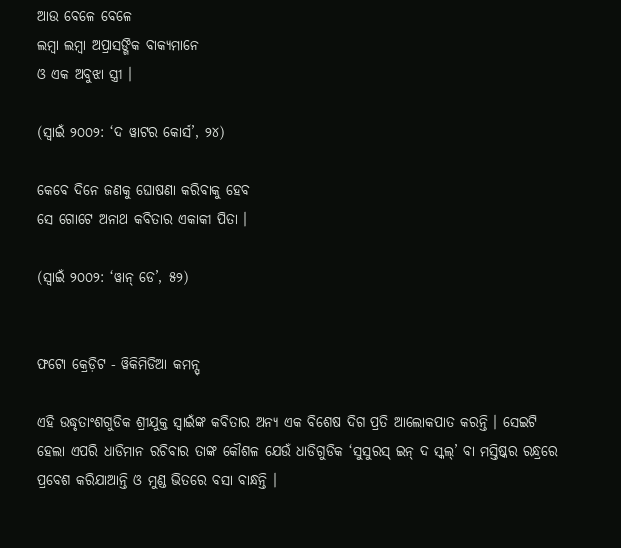ଆଉ ବେଳେ ବେଳେ
ଲମ୍ବା ଲମ୍ବା ଅପ୍ରାସଙ୍ଗିକ ବାକ୍ୟମାନେ
ଓ ଏକ ଅବୁଝା ସ୍ତ୍ରୀ ।

(ସ୍ୱାଇଁ ୨୦୦୨: ‘ଦ ୱାଟର କୋର୍ସ’, ୨୪)

କେବେ ଦିନେ ଜଣକୁ ଘୋଷଣା କରିବାକୁ ହେବ
ସେ ଗୋଟେ ଅନାଥ କବିତାର ଏକାକୀ ପିତା ।

(ସ୍ୱାଇଁ ୨୦୦୨: ‘ୱାନ୍ ଡେ’, ୫୨)


ଫଟୋ କ୍ରେଡ଼ିଟ - ୱିକିମିଡିଆ କମନ୍ସ୍

ଏହି ଉଦ୍ଧୃତାଂଶଗୁଡିକ ଶ୍ରୀଯୁକ୍ତ ସ୍ୱାଇଁଙ୍କ କବିତାର ଅନ୍ୟ ଏକ ବିଶେଷ ଦିଗ ପ୍ରତି ଆଲୋକପାତ କରନ୍ତି । ସେଇଟି ହେଲା ଏପରି ଧାଡିମାନ ରଚିବାର ତାଙ୍କ କୌଶଳ ଯେଉଁ ଧାଡିଗୁଡିକ ‘ସୁସୁରସ୍ ଇନ୍ ଦ ସ୍କଲ୍’ ବା ମସ୍ତିଷ୍କର ରନ୍ଧ୍ରରେ ପ୍ରବେଶ କରିଯାଆନ୍ତି ଓ ମୁଣ୍ଡ ଭିତରେ ବସା ବାନ୍ଧନ୍ତି ।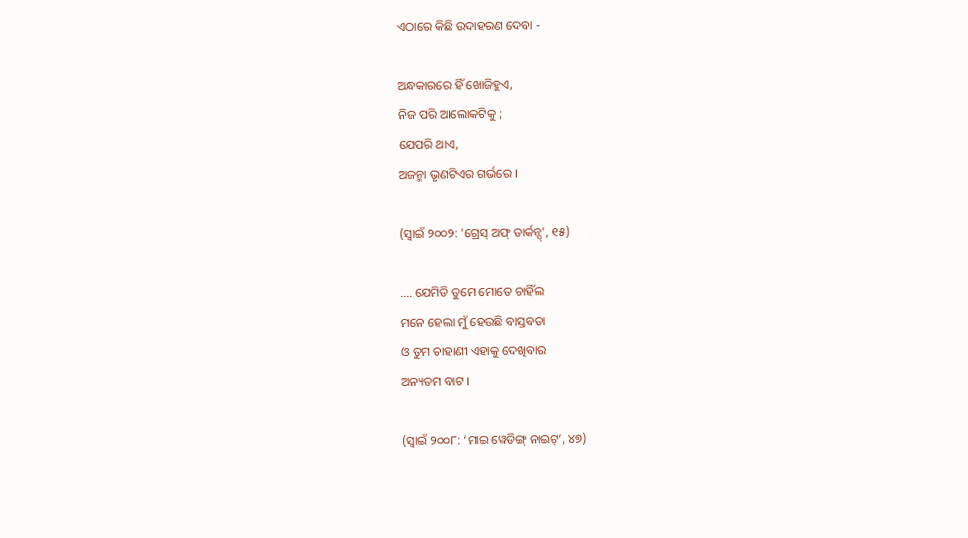ଏଠାରେ କିଛି ଉଦାହରଣ ଦେବା -

ଅନ୍ଧକାରରେ ହିଁ ଖୋଜିହୁଏ,
ନିଜ ପରି ଆଲୋକଟିକୁ ;
ଯେପରି ଥାଏ,
ଅଜନ୍ମା ଭୃଣଟିଏର ଗର୍ଭରେ ।

(ସ୍ୱାଇଁ ୨୦୦୨: 'ଗ୍ରେସ୍ ଅଫ୍ ଡାର୍କନ୍ସ୍', ୧୫)

.... ଯେମିତି ତୁମେ ମୋତେ ଚାହିଁଲ
ମନେ ହେଲା ମୁଁ ହେଉଛି ବାସ୍ତବତା
ଓ ତୁମ ଚାହାଣୀ ଏହାକୁ ଦେଖିବାର
ଅନ୍ୟତମ ବାଟ ।

(ସ୍ୱାଇଁ ୨୦୦୮: ‘ମାଇ ୱେଡିଙ୍ଗ୍ ନାଇଟ୍’, ୪୭)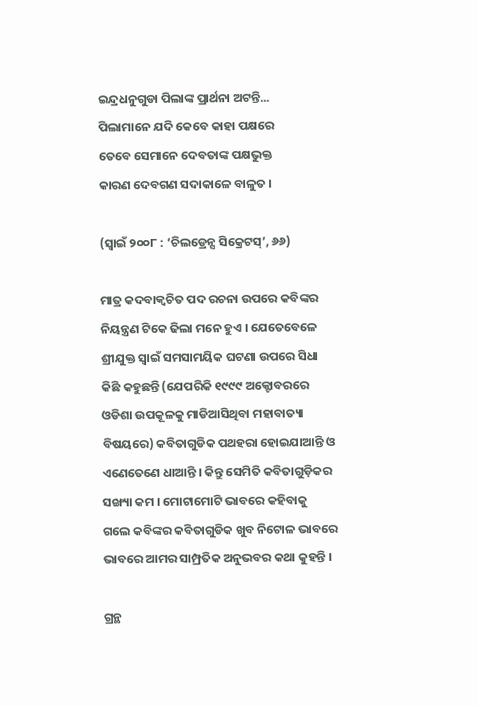ଇନ୍ଦ୍ରଧନୁଗୁଡା ପିଲାଙ୍କ ପ୍ରାର୍ଥନା ଅଟନ୍ତି...
ପିଲାମାନେ ଯଦି କେବେ କାହା ପକ୍ଷରେ
ତେବେ ସେମାନେ ଦେବତାଙ୍କ ପକ୍ଷଭୁକ୍ତ
କାରଣ ଦେବଗଣ ସଦାକାଳେ ବାଳୁତ ।

(ସ୍ୱାଇଁ ୨୦୦୮ : ‘ଚିଲଡ୍ରେନ୍ସ ସିକ୍ରେଟସ୍’, ୬୬)

ମାତ୍ର କଦବାକ୍ୱଚିତ ପଦ ରଚନା ଉପରେ କବିଙ୍କର ନିୟନ୍ତ୍ରଣ ଟିକେ ଢିଲା ମନେ ହୁଏ । ଯେତେବେଳେ ଶ୍ରୀଯୁକ୍ତ ସ୍ୱାଇଁ ସମସାମୟିକ ଘଟଣା ଉପରେ ସିଧା କିଛି କହୁଛନ୍ତି (ଯେପରିକି ୧୯୯୯ ଅକ୍ଟୋବରରେ ଓଡିଶା ଉପକୂଳକୁ ମାଡିଆସିଥିବା ମହାବାତ୍ୟା ବିଷୟରେ) କବିତାଗୁଡିକ ପଥହରା ହୋଇଯାଆନ୍ତି ଓ ଏଣେତେଣେ ଧାଆନ୍ତି । କିନ୍ତୁ ସେମିତି କବିତାଗୁଡ଼ିକର ସଙ୍ଖ୍ୟା କମ । ମୋଟାମୋଟି ଭାବରେ କହିବାକୁ ଗଲେ କବିଙ୍କର କବିତାଗୁଡିକ ଖୁବ ନିଟୋଳ ଭାବରେ ଭାବରେ ଆମର ସାମ୍ପ୍ରତିକ ଅନୁଭବର କଥା କୁହନ୍ତି ।

ଗ୍ରନ୍ଥ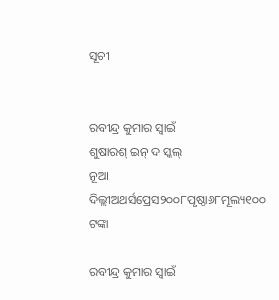ସୂଚୀ


ରବୀନ୍ଦ୍ର କୁମାର ସ୍ୱାଇଁ
ଶୁଷାରଶ୍ ଇନ୍ ଦ ସ୍କଲ୍
ନୂଆ ଦିଲ୍ଲୀଅଥର୍ସପ୍ରେସ୨୦୦୮ପୃଷ୍ଠା୬୮ମୂଲ୍ୟ୧୦୦ ଟଙ୍କା

ରବୀନ୍ଦ୍ର କୁମାର ସ୍ୱାଇଁ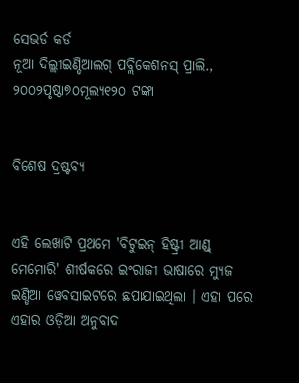ସେଭର୍ଡ କର୍ଡ
ନୂଆ ଦିଲ୍ଲୀଇଣ୍ଡିଆଲଗ୍ ପବ୍ଲିକେଶନସ୍ ପ୍ରାଲି., ୨୦୦୨ପୃଷ୍ଠା୭୦ମୂଲ୍ୟ୧୨୦ ଟଙ୍କା


ବିଶେଷ ଦ୍ରଷ୍ଟବ୍ୟ


ଏହି ଲେଖାଟି ପ୍ରଥମେ 'ବିଟୁଇନ୍ ହିଷ୍ଟ୍ରୀ ଆଣ୍ଡ୍ ମେମୋରି' ଶୀର୍ଷକରେ ଇଂରାଜୀ ଭାଷାରେ ମ୍ୟୁଜ ଇଣ୍ଡିଆ ୱେବସାଇଟରେ ଛପାଯାଇଥିଲା । ଏହା ପରେ ଏହାର ଓଡ଼ିଆ ଅନୁବାଦ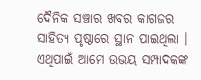ଦୈନିକ ସଞ୍ଚାର ଖବର କାଗଜର ସାହିତ୍ୟ ପୃଷ୍ଠାରେ ସ୍ଥାନ ପାଇଥିଲା । ଏଥିପାଇଁ ଆମେ ଉଭୟ ସମ୍ପାଦକଙ୍କ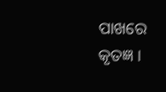ପାଖରେ କୃତଜ୍ଞ ।